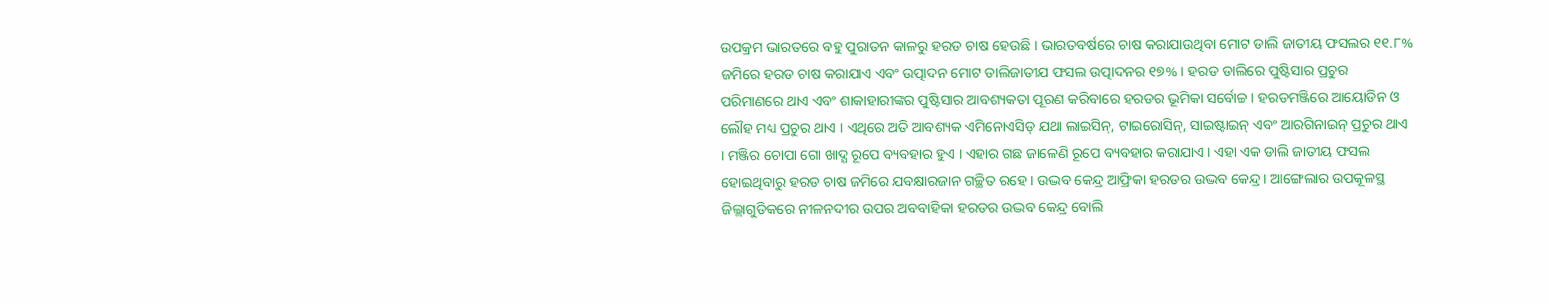ଉପକ୍ରମ ଭାରତରେ ବହୁ ପୁରାତନ କାଳରୁ ହରଡ ଚାଷ ହେଉଛି । ଭାରତବର୍ଷରେ ଚାଷ କରାଯାଉଥିବା ମୋଟ ଡାଲି ଜାତୀୟ ଫସଲର ୧୧.୮% ଜମିରେ ହରଡ ଚାଷ କରାଯାଏ ଏବଂ ଉତ୍ପାଦନ ମୋଟ ଡାଲିଜାତୀଯ ଫସଲ ଉତ୍ପାଦନର ୧୭% । ହରଡ ଡାଲିରେ ପୁଷ୍ଟିସାର ପ୍ରଚୁର ପରିମାଣରେ ଥାଏ ଏବଂ ଶାକାହାରୀଙ୍କର ପୁଷ୍ଟିସାର ଆବଶ୍ୟକତା ପୂରଣ କରିବାରେ ହରଡର ଭୂମିକା ସର୍ବୋଚ୍ଚ । ହରଡମଞ୍ଜିରେ ଆୟୋଡିନ ଓ ଲୌହ ମଧ୍ୟ ପ୍ରଚୁର ଥାଏ । ଏଥିରେ ଅତି ଆବଶ୍ୟକ ଏମିନୋଏସିଡ୍ ଯଥା ଲାଇସିନ୍, ଟାଇରୋସିନ୍, ସାଇଷ୍ଟାଇନ୍ ଏବଂ ଆରଗିନାଇନ୍ ପ୍ରଚୁର ଥାଏ । ମଞ୍ଜିର ଚୋପା ଗୋ ଖାଦ୍ଯ ରୂପେ ବ୍ୟବହାର ହୁଏ । ଏହାର ଗଛ ଜାଳେଣି ରୂପେ ବ୍ୟବହାର କରାଯାଏ । ଏହା ଏକ ଡାଲି ଜାତୀୟ ଫସଲ ହୋଇଥିବାରୁ ହରଡ ଚାଷ ଜମିରେ ଯବକ୍ଷାରଜାନ ଗଚ୍ଛିତ ରହେ । ଉଦ୍ଭବ କେନ୍ଦ୍ର ଆଫ୍ରିକା ହରଡର ଉଦ୍ଭବ କେନ୍ଦ୍ର । ଆଙ୍ଗେଲାର ଉପକୂଳସ୍ଥ ଜିଲ୍ଲାଗୁଡିକରେ ନୀଳନଦୀର ଉପର ଅବବାହିକା ହରଡର ଉଦ୍ଭବ କେନ୍ଦ୍ର ବୋଲି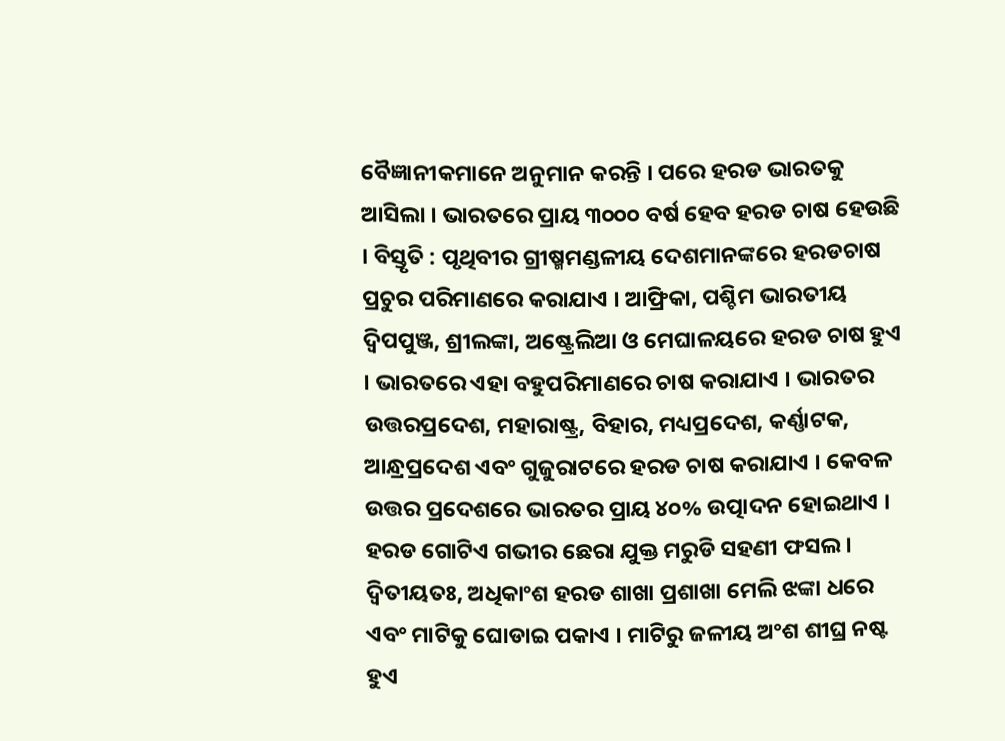ବୈଜ୍ଞାନୀକମାନେ ଅନୁମାନ କରନ୍ତି । ପରେ ହରଡ ଭାରତକୁ ଆସିଲା । ଭାରତରେ ପ୍ରାୟ ୩୦୦୦ ବର୍ଷ ହେବ ହରଡ ଚାଷ ହେଉଛି । ବିସ୍ତୃତି : ପୃଥିବୀର ଗ୍ରୀଷ୍ମମଣ୍ଡଳୀୟ ଦେଶମାନଙ୍କରେ ହରଡଚାଷ ପ୍ରଚୁର ପରିମାଣରେ କରାଯାଏ । ଆଫ୍ରିକା, ପଶ୍ଚିମ ଭାରତୀୟ ଦ୍ଵିପପୁଞ୍ଜ, ଶ୍ରୀଲଙ୍କା, ଅଷ୍ଟ୍ରେଲିଆ ଓ ମେଘାଳୟରେ ହରଡ ଚାଷ ହୁଏ । ଭାରତରେ ଏହା ବହୁପରିମାଣରେ ଚାଷ କରାଯାଏ । ଭାରତର ଉତ୍ତରପ୍ରଦେଶ, ମହାରାଷ୍ଟ୍ର, ବିହାର, ମଧ୍ୟପ୍ରଦେଶ, କର୍ଣ୍ଣାଟକ, ଆନ୍ଧ୍ରପ୍ରଦେଶ ଏବଂ ଗୁଜୁରାଟରେ ହରଡ ଚାଷ କରାଯାଏ । କେବଳ ଉତ୍ତର ପ୍ରଦେଶରେ ଭାରତର ପ୍ରାୟ ୪୦% ଉତ୍ପାଦନ ହୋଇଥାଏ । ହରଡ ଗୋଟିଏ ଗଭୀର ଛେରା ଯୁକ୍ତ ମରୁଡି ସହଣୀ ଫସଲ । ଦ୍ଵିତୀୟତଃ, ଅଧିକାଂଶ ହରଡ ଶାଖା ପ୍ରଶାଖା ମେଲି ଝଙ୍କା ଧରେ ଏବଂ ମାଟିକୁ ଘୋଡାଇ ପକାଏ । ମାଟିରୁ ଜଳୀୟ ଅଂଶ ଶୀଘ୍ର ନଷ୍ଟ ହୁଏ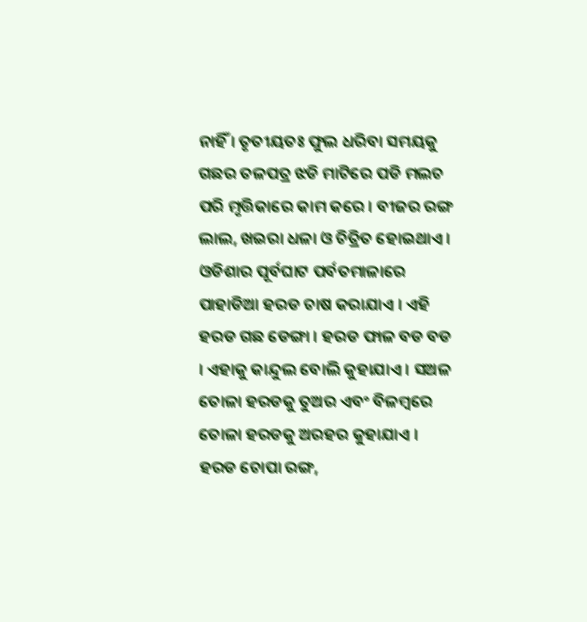ନାହିଁ । ତୃତୀୟତଃ ଫୁଲ ଧରିବା ସମୟକୁ ଗଛର ତଳପତ୍ର ଝଡି ମାଟିରେ ପଡି ମଲଚ ପରି ମୃତ୍ତିକାରେ କାମ କରେ । ବୀଜର ରଙ୍ଗ ଲାଲ, ଖଇରା ଧଳା ଓ ଚିତ୍ରିତ ହୋଇଥାଏ । ଓଡିଶାର ପୂର୍ବଘାଟ ପର୍ବତମାଳାରେ ପାହାଡିଆ ହରଡ ଚାଷ କରାଯାଏ । ଏହି ହରଡ ଗଛ ଡେଙ୍ଗା । ହରଡ ଫାଳ ବଡ ବଡ । ଏହାକୁ କାନ୍ଦୁଲ ବୋଲି କୁହାଯାଏ । ସଅଳ ତୋଳା ହରଡକୁ ତୁଅର ଏବଂ ବିଳମ୍ବରେ ତୋଳା ହରଡକୁ ଅରହର କୁହାଯାଏ । ହରଡ ଚୋପା ରଙ୍ଗ,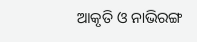ଆକୃତି ଓ ନାଭିରଙ୍ଗ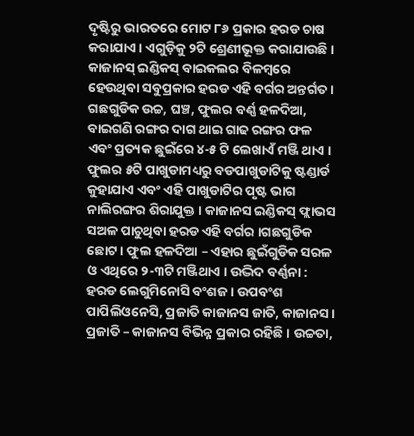ଦୃଷ୍ଟିରୁ ଭାରତରେ ମୋଟ ୮୬ ପ୍ରକାର ହରଡ ଚାଷ କରାଯାଏ । ଏଗୁଡ଼ିକୁ ୨ଟି ଶ୍ରେଣୀଭୂକ୍ତ କରାଯାଉଛି । କାଜାନସ୍ ଇଣ୍ଡିକସ୍ ବାଇକଲର ବିଳମ୍ବରେ ହେଉଥିବା ସବୁପ୍ରକାର ହରଡ ଏହି ବର୍ଗର ଅନ୍ତର୍ଗତ । ଗଛଗୁଡିକ ଉଚ୍ଚ, ଘଞ୍ଚ, ଫୁଲର ବର୍ଣ୍ଣ ହଳଦିଆ, ବାଇଗଣି ରଙ୍ଗର ଦାଗ ଥାଇ ଗାଢ ରଙ୍ଗର ଫଳ ଏବଂ ପ୍ରତ୍ୟକ ଛୁଇଁରେ ୪-୫ ଟି ଲେଖାଏଁ ମଞ୍ଜି ଥାଏ । ଫୁଲର ୫ଟି ପାଖୁଡାମଧ୍ୟରୁ ବଡପାଖୁଡାଟିକୁ ଷ୍ଟଣ୍ଡାର୍ଡ କୁହାଯାଏ ଏବଂ ଏହି ପାଖୁଡାଟିର ପୃଷ୍ଟ ଭାଗ ନାଲିରଙ୍ଗର ଶିରାଯୁକ୍ତ । କାଜାନସ ଇଣ୍ଡିକସ୍ ଫ୍ଲାଭସ ସଅଳ ପାଚୁଥିବା ହରଡ ଏହି ବର୍ଗର ।ଗଛଗୁଡିକ ଛୋଟ । ଫୁଲ ହଳଦିଆ – ଏହାର ଛୁଇଁଗୁଡିକ ସରଳ ଓ ଏଥିରେ ୨-୩ଟି ମଞ୍ଜିଥାଏ । ଉଦ୍ଭିଦ ବର୍ଣ୍ଣନା : ହରଡ ଲେଗୁମିନୋସି ବଂଶଜ । ଉପବଂଶ ପାପିଲିଓନେସି, ପ୍ରଜାତି କାଜାନସ ଜାତି, କାଜାନସ । ପ୍ରଜାତି – କାଜାନସ ବିଭିନ୍ନ ପ୍ରକାର ରହିଛି । ଉଚ୍ଚତା,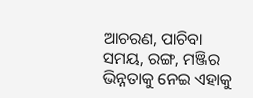ଆଚରଣ, ପାଚିବା ସମୟ, ରଙ୍ଗ, ମଞ୍ଜିର ଭିନ୍ନତାକୁ ନେଇ ଏହାକୁ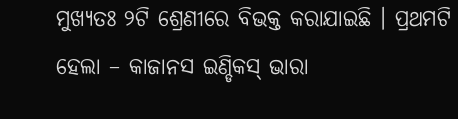ମୁଖ୍ୟତଃ ୨ଟି ଶ୍ରେଣୀରେ ବିଭକ୍ତ କରାଯାଇଛି । ପ୍ରଥମଟି ହେଲା – କାଜାନସ ଇଣ୍ଡିକସ୍ ଭାରା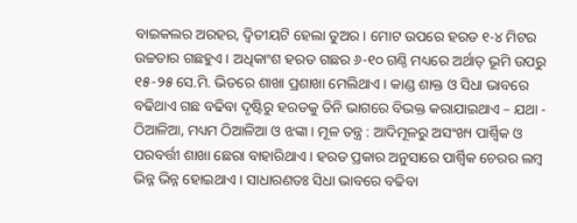ବାଇକଲର ଅରହର, ଦ୍ଵିତୀୟଟି ହେଲା ତୁଅର । ମୋଟ ଉପରେ ହରଡ ୧-୪ ମିଟର ଉଚ୍ଚତାର ଗଛହୁଏ । ଅଧିକାଂଶ ହରଡ ଗଛର ୬-୧୦ ଗଣ୍ଠି ମଧ୍ୟରେ ଅର୍ଥାତ୍ ଭୂମି ଉପରୁ ୧୫-୨୫ ସେ.ମି. ଭିତରେ ଶାଖା ପ୍ରଶାଖା ମେଲିଥାଏ । କାଣ୍ଡ ଶାକ୍ତ ଓ ସିଧା ଭାବରେ ବଢିଥାଏ ଗଛ ବଢିବା ଦୃଷ୍ଟିରୁ ହରଡକୁ ତିନି ଭାଗରେ ବିଭକ୍ତ କରାଯାଇଥାଏ – ଯଥା - ଠିଆଳିଆ, ମଧ୍ୟମ ଠିଆଳିଆ ଓ ଝଙ୍କା । ମୂଳ ତନ୍ତ୍ର : ଆଦିମୂଳରୁ ଅସଂଖ୍ୟ ପାର୍ଶ୍ଵିକ ଓ ପରବର୍ତ୍ତୀ ଶାଖା ଛେରା ବାହାରିଥାଏ । ହରଡ ପ୍ରକାର ଅନୁସାରେ ପାର୍ଶ୍ଵିକ ଚେରର ଲମ୍ବ ଭିନ୍ନ ଭିନ୍ନ ହୋଇଥାଏ । ସାଧାରଣତଃ ସିଧା ଭାବରେ ବଢିବା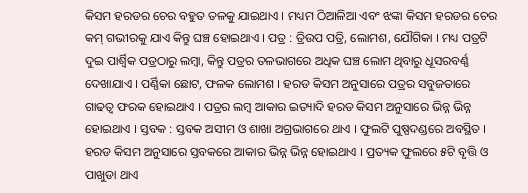କିସମ ହରଡର ଚେର ବହୁତ ତଳକୁ ଯାଇଥାଏ । ମଧ୍ୟମ ଠିଆଳିଆ ଏବଂ ଝଙ୍କା କିସମ ହରଡର ଚେର କମ୍ ଗଭୀରକୁ ଯାଏ କିନ୍ତୁ ଘଞ୍ଚ ହୋଇଥାଏ । ପତ୍ର : ତ୍ରିଉପ ପତ୍ରି, ଲୋମଶ, ଯୌଗିକା । ମଧ୍ୟ ପତ୍ରଟି ଦୁଇ ପାର୍ଶ୍ଵିକ ପତ୍ରଠାରୁ ଲମ୍ବା, କିନ୍ତୁ ପତ୍ରର ତଳଭାଗରେ ଅଧିକ ଘଞ୍ଚ ଲୋମ ଥିବାରୁ ଧୂସରବର୍ଣ୍ଣ ଦେଖାଯାଏ । ପର୍ଣ୍ଣିକା ଛୋଟ, ଫଳକ ଲୋମଶ । ହରଡ କିସମ ଅନୁସାରେ ପତ୍ରର ସବୁଜତାରେ ଗାଢତ୍ଵ ଫରକ ହୋଇଥାଏ । ପତ୍ରର ଲମ୍ବ ଆକାର ଇତ୍ୟାଦି ହରଡ କିସମ ଅନୁସାରେ ଭିନ୍ନ ଭିନ୍ନ ହୋଇଥାଏ । ସ୍ତବକ : ସ୍ତବକ ଅସୀମ ଓ ଶାଖା ଅଗ୍ରଭାଗରେ ଥାଏ । ଫୁଲଟି ପୁଷ୍ପଦଣ୍ଡରେ ଅବସ୍ଥିତ । ହରଡ କିସମ ଅନୁସାରେ ସ୍ତବକରେ ଆକାର ଭିନ୍ନ ଭିନ୍ନ ହୋଇଥାଏ । ପ୍ରତ୍ୟକ ଫୁଲରେ ୫ଟି ବୃତ୍ତି ଓ ପାଖୁଡା ଥାଏ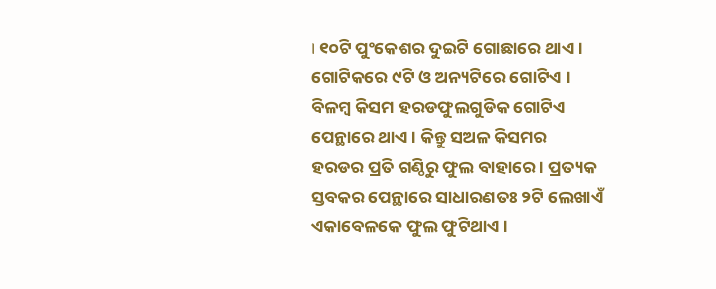। ୧୦ଟି ପୁଂକେଶର ଦୁଇଟି ଗୋଛାରେ ଥାଏ । ଗୋଟିକରେ ୯ଟି ଓ ଅନ୍ୟଟିରେ ଗୋଟିଏ । ବିଳମ୍ବ କିସମ ହରଡଫୁଲଗୁଡିକ ଗୋଟିଏ ପେନ୍ଥାରେ ଥାଏ । କିନ୍ତୁ ସଅଳ କିସମର ହରଡର ପ୍ରତି ଗଣ୍ଠିରୁ ଫୁଲ ବାହାରେ । ପ୍ରତ୍ୟକ ସ୍ତବକର ପେନ୍ଥାରେ ସାଧାରଣତଃ ୨ଟି ଲେଖାଏଁ ଏକାବେଳକେ ଫୁଲ ଫୁଟିଥାଏ ।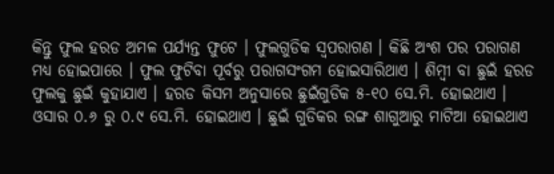କିନ୍ତୁ ଫୁଲ ହରଡ ଅମଳ ପର୍ଯ୍ୟନ୍ତ ଫୁଟେ । ଫୁଲଗୁଡିକ ସ୍ଵପରାଗଣ । କିଛି ଅଂଶ ପର ପରାଗଣ ମଧ୍ୟ ହୋଇପାରେ । ଫୁଲ ଫୁଟିବା ପୂର୍ବରୁ ପରାଗସଂଗମ ହୋଇସାରିଥାଏ । ଶିମ୍ବୀ ବା ଛୁଇଁ ହରଡ ଫୁଲକୁ ଛୁଇଁ କୁହାଯାଏ । ହରଡ କିସମ ଅନୁସାରେ ଛୁଇଁଗୁଡିକ ୫-୧୦ ସେ.ମି. ହୋଇଥାଏ । ଓସାର ୦.୬ ରୁ ୦.୯ ସେ.ମି. ହୋଇଥାଏ । ଛୁଇଁ ଗୁଡିକର ରଙ୍ଗ ଶାଗୁଆରୁ ମାଟିଆ ହୋଇଥାଏ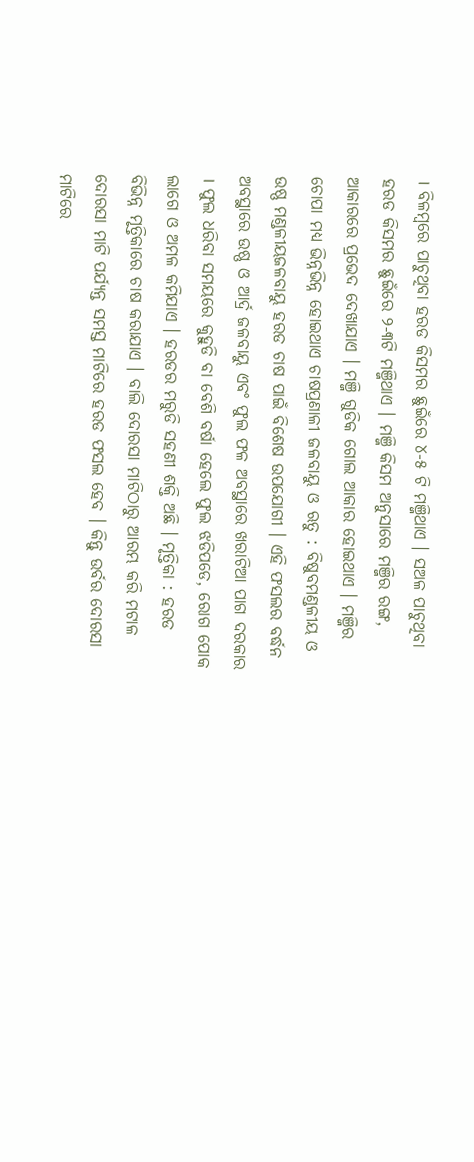। ବିଳମ୍ବରେ ପାଚୁଥିବା ହରଡ କିସମର ଛୁଇଁରେ ୪-୫ ଟି ମଞ୍ଜିଥାଏ । ସଅଳ ପାଚୁଥିବା ହରଡ କିସମର ଛୁଇଁରେ ୨-୩ଟି ମଞ୍ଜିଥାଏ । ମଞ୍ଜି କିସମ ଅନୁସାରେ ମଞ୍ଜିର ରଙ୍ଗ, ଆକାରରେ ପ୍ରଭେଦ ଦେଖାଯାଏ । ମଞ୍ଜି ଗୁଡିକ ଗୋଲ ଆକାର ହୋଇଥାଏ । ମଞ୍ଜିର ଚୋପା ମଧ୍ୟ ଭିନ୍ନଭିନ୍ନ ହୋଇଥାଏ ଚାଷପ୍ରଣାଳୀ ଜଳବାୟୁ ଓ ଋତୁ : ବିଷୁବମଣ୍ଡଳୀୟ ଓ ଉଷ୍ଣ ମଣ୍ଡଳୀୟଜଳବାୟୁ ହରଡ ଚାଷ ପାଇଁ ବିଶେଷ ଉପଯୋଗୀ । ଏହି ଫସଲର ବର୍ଦ୍ଧନ ଅବସ୍ଥାରେ ଉଷ୍ଣ ଓ ଆର୍ଦ୍ର ଜଳବାୟୁ ଏବଂ ଫୁଲ ଫଳ ଅବସ୍ଥାରେ ଖରାଟିଆ ପାଗ ଦରକାର । ଫୁଲ ଧରିବା ସମୟରେ କୁହୁଡି ବା ବେଶି ବର୍ଷା ହେଲେ ଫୁଲ ଝଡିପଡେ, ରୋଗ ପୋକ ଲାଗେ ଓ ଅମଳ କମିଯାଏ । ହରଡର ମରୁଡି ସହଣୀ ଶକ୍ତି ଅଛି । ମୃତ୍ତିକା : ହରଡ ବିଭିନ୍ନ ମୃତ୍ତିକାରେ ଚାଷ କରାଯାଏ । ବାଲି ଦୋରସା ମାଟିଠାରୁ ଆରମ୍ଭ କରି ମଟାଳ ଦୋରସା ମାଟି ପର୍ଯ୍ୟନ୍ତ ସମସ୍ତ ମାଟିରେ ହରଡ ଫସଲ ହେବ । କିନ୍ତୁ ଉର୍ବର ଦୋରସା ମାଟିରେ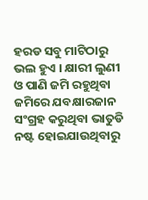ହରଡ ସବୁ ମାଟିଠାରୁ ଭଲ ହୁଏ । କ୍ଷାରୀ ଲୁଣୀ ଓ ପାଣି ଜମି ରହୁଥିବା ଜମିରେ ଯବକ୍ଷାରଜାନ ସଂଗ୍ରହ କରୁଥିବା ଭାତୁଡି ନଷ୍ଟ ହୋଇଯାଉଥିବାରୁ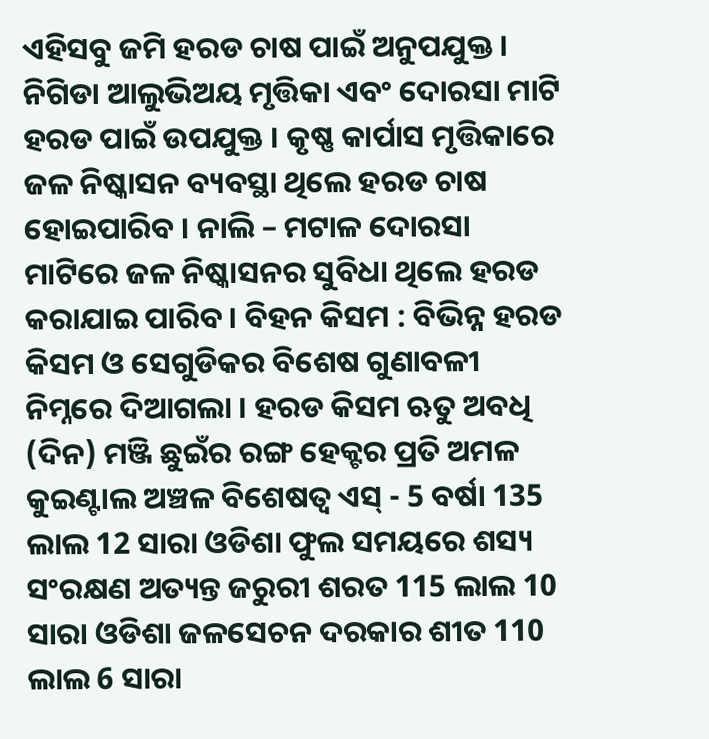ଏହିସବୁ ଜମି ହରଡ ଚାଷ ପାଇଁ ଅନୁପଯୁକ୍ତ । ନିଗିଡା ଆଲୁଭିଅୟ ମୃତ୍ତିକା ଏବଂ ଦୋରସା ମାଟି ହରଡ ପାଇଁ ଉପଯୁକ୍ତ । କୃଷ୍ଣ କାର୍ପାସ ମୃତ୍ତିକାରେ ଜଳ ନିଷ୍କାସନ ବ୍ୟବସ୍ଥା ଥିଲେ ହରଡ ଚାଷ ହୋଇପାରିବ । ନାଲି – ମଟାଳ ଦୋରସା ମାଟିରେ ଜଳ ନିଷ୍କାସନର ସୁବିଧା ଥିଲେ ହରଡ କରାଯାଇ ପାରିବ । ବିହନ କିସମ : ବିଭିନ୍ନ ହରଡ କିସମ ଓ ସେଗୁଡିକର ବିଶେଷ ଗୁଣାବଳୀ ନିମ୍ନରେ ଦିଆଗଲା । ହରଡ କିସମ ଋତୁ ଅବଧି (ଦିନ) ମଞ୍ଜି ଛୁଇଁର ରଙ୍ଗ ହେକ୍ଟର ପ୍ରତି ଅମଳ କୁଇଣ୍ଟାଲ ଅଞ୍ଚଳ ବିଶେଷତ୍ଵ ଏସ୍ - 5 ବର୍ଷା 135 ଲାଲ 12 ସାରା ଓଡିଶା ଫୁଲ ସମୟରେ ଶସ୍ୟ ସଂରକ୍ଷଣ ଅତ୍ୟନ୍ତ ଜରୁରୀ ଶରତ 115 ଲାଲ 10 ସାରା ଓଡିଶା ଜଳସେଚନ ଦରକାର ଶୀତ 110 ଲାଲ 6 ସାରା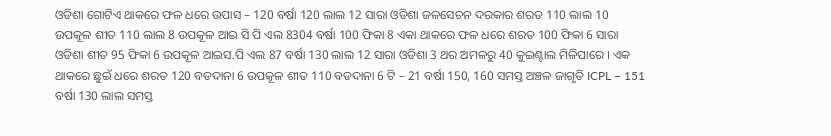ଓଡିଶା ଗୋଟିଏ ଥାକରେ ଫଳ ଧରେ ଉପାସ – 120 ବର୍ଷା 120 ଲାଲ 12 ସାରା ଓଡିଶା ଜଳସେଚନ ଦରକାର ଶରତ 110 ଲାଲ 10 ଉପକୂଳ ଶୀତ 110 ଲାଲ 8 ଉପକୂଳ ଆଇ ସି ପି ଏଲ 8304 ବର୍ଷା 100 ଫିକା 8 ଏକା ଥାକରେ ଫଳ ଧରେ ଶରତ 100 ଫିକା 6 ସାରା ଓଡିଶା ଶୀତ 95 ଫିକା 6 ଉପକୂଳ ଆଇସ.ପି ଏଲ 87 ବର୍ଷା 130 ଲାଲ 12 ସାରା ଓଡିଶା 3 ଥର ଅମଳରୁ 40 କୁଇଣ୍ଟାଲ ମିଳିପାରେ । ଏକ ଥାକରେ ଛୁଇଁ ଧରେ ଶରତ 120 ବଡଦାନା 6 ଉପକୂଳ ଶୀତ 110 ବଡଦାନା 6 ଟି – 21 ବର୍ଷା 150, 160 ସମସ୍ତ ଅଞ୍ଚଳ ଜାଗୃତି ICPL – 151 ବର୍ଷା 130 ଲାଲ ସମସ୍ତ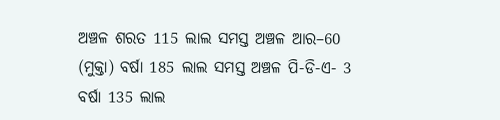ଅଞ୍ଚଳ ଶରତ 115 ଲାଲ ସମସ୍ତ ଅଞ୍ଚଳ ଆର–60 (ମୁକ୍ତା) ବର୍ଷା 185 ଲାଲ ସମସ୍ତ ଅଞ୍ଚଳ ପି-ଡି-ଏ- 3 ବର୍ଷା 135 ଲାଲ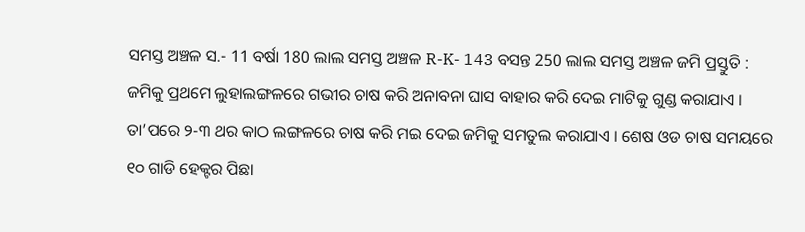ସମସ୍ତ ଅଞ୍ଚଳ ସ.- 11 ବର୍ଷା 180 ଲାଲ ସମସ୍ତ ଅଞ୍ଚଳ R-K- 143 ବସନ୍ତ 250 ଲାଲ ସମସ୍ତ ଅଞ୍ଚଳ ଜମି ପ୍ରସ୍ତୁତି : ଜମିକୁ ପ୍ରଥମେ ଲୁହାଲଙ୍ଗଳରେ ଗଭୀର ଚାଷ କରି ଅନାବନା ଘାସ ବାହାର କରି ଦେଇ ମାଟିକୁ ଗୁଣ୍ଡ କରାଯାଏ । ତା’ପରେ ୨-୩ ଥର କାଠ ଲଙ୍ଗଳରେ ଚାଷ କରି ମଇ ଦେଇ ଜମିକୁ ସମତୁଲ କରାଯାଏ । ଶେଷ ଓଡ ଚାଷ ସମୟରେ ୧୦ ଗାଡି ହେକ୍ଟର ପିଛା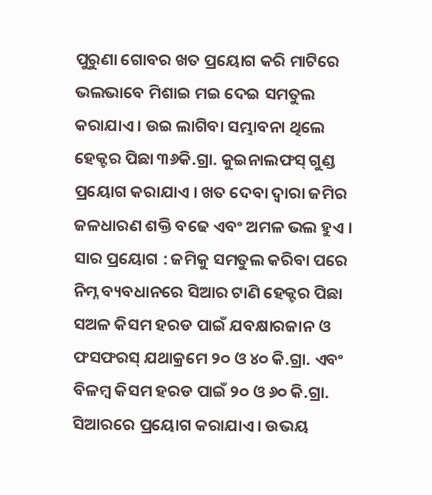ପୁରୁଣା ଗୋବର ଖତ ପ୍ରୟୋଗ କରି ମାଟିରେ ଭଲଭାବେ ମିଶାଇ ମଇ ଦେଇ ସମତୁଲ କରାଯାଏ । ଉଇ ଲାଗିବା ସମ୍ଭାବନା ଥିଲେ ହେକ୍ଟର ପିଛା ୩୬କି.ଗ୍ରା. କୁଇନାଲଫସ୍ ଗୁଣ୍ଡ ପ୍ରୟୋଗ କରାଯାଏ । ଖତ ଦେବା ଦ୍ଵାରା ଜମିର ଜଳଧାରଣ ଶକ୍ତି ବଢେ ଏବଂ ଅମଳ ଭଲ ହୁଏ । ସାର ପ୍ରୟୋଗ : ଜମିକୁ ସମତୁଲ କରିବା ପରେ ନିମ୍ନ ବ୍ୟବଧାନରେ ସିଆର ଟାଣି ହେକ୍ଟର ପିଛା ସଅଳ କିସମ ହରଡ ପାଇଁ ଯବକ୍ଷାରଜାନ ଓ ଫସଫରସ୍ ଯଥାକ୍ରମେ ୨୦ ଓ ୪୦ କି.ଗ୍ରା. ଏବଂ ବିଳମ୍ବ କିସମ ହରଡ ପାଇଁ ୨୦ ଓ ୬୦ କି.ଗ୍ରା. ସିଆରରେ ପ୍ରୟୋଗ କରାଯାଏ । ଉଭୟ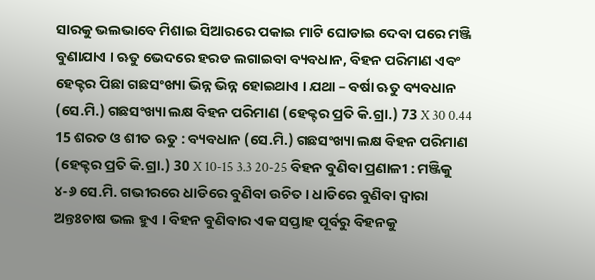ସାରକୁ ଭଲଭାବେ ମିଶାଇ ସିଆରରେ ପକାଇ ମାଟି ଘୋଡାଇ ଦେବା ପରେ ମଞ୍ଜି ବୁଣାଯାଏ । ଋତୁ ଭେଦରେ ହରଡ ଲଗାଇବା ବ୍ୟବଧାନ, ବିହନ ପରିମାଣ ଏବଂ ହେକ୍ଟର ପିଛା ଗଛସଂଖ୍ୟା ଭିନ୍ନ ଭିନ୍ନ ହୋଇଥାଏ । ଯଥା – ବର୍ଷା ଋତୁ ବ୍ୟବଧାନ (ସେ.ମି.) ଗଛସଂଖ୍ୟା ଲକ୍ଷ ବିହନ ପରିମାଣ (ହେକ୍ଟର ପ୍ରତି କି.ଗ୍ରା.) 73 X 30 0.44 15 ଶରତ ଓ ଶୀତ ଋତୁ : ବ୍ୟବଧାନ (ସେ.ମି.) ଗଛସଂଖ୍ୟା ଲକ୍ଷ ବିହନ ପରିମାଣ (ହେକ୍ଟର ପ୍ରତି କି.ଗ୍ରା.) 30 X 10-15 3.3 20-25 ବିହନ ବୁଣିବା ପ୍ରଣାଳୀ : ମଞ୍ଜିକୁ ୪-୬ ସେ.ମି. ଗଭୀରରେ ଧାଡିରେ ବୁଣିବା ଉଚିତ । ଧାଡିରେ ବୁଣିବା ଦ୍ଵାରା ଅନ୍ତଃଚାଷ ଭଲ ହୁଏ । ବିହନ ବୁଣିବାର ଏକ ସପ୍ତାହ ପୂର୍ବରୁ ବିହନକୁ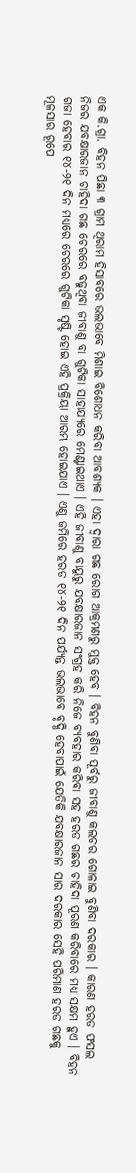ଏକ କି.ଗ୍ରା. ବିହନ ପିଛା ୩ ଗ୍ରାମ ଥିରାମ ହିସାବରେ ଭଲଭାବେ ମିଶାଇ ବିଶୋଧନ କରିବା ଆବଶ୍ୟକ । ଏହା ଦ୍ଵାରା ଗଛ ରୋଗ ଆକ୍ରମଣରୁ ମୁକ୍ତ ହେବ । ବିହନ ବୁଣିବା ପୂର୍ବରୁ ଜୀବାଣୁ କଲଚର ଗୋଳାଇ ବୁଣିବା ଦରକାର । କାରଣ ହରଡ ଫସଲ ନିଜର ଯବକ୍ଷାରଜାନ ଚାହିଦା ଗଛ ଚେରରେ ବଢୁଥିବା ଜୀବାଣୁ ବା ଗୁଟିକା ସାହାଯ୍ୟରେ ମେଣ୍ଟାଇଥାଏ । ଏହି ଜୀବାଣୁ ବାୟୁରୁ ଯବକ୍ଷାରଜାନ ସଂଗ୍ରହ କରି ନିଜେ ବ୍ୟବହାର କରିବା ସହ ହରଡ ଗଛର ଚାହିଦା ପୂରଣ କରିବାରେ ମଧ୍ୟ ସକ୍ଷମ ହୁଏ । ବିହନ ଗଜା ହେବାର ୧୪-୨୧ ଦିନ ମଧ୍ୟରେ ଚେରରେ ଗୁଟିକା ସୃଷ୍ଟି ହୋଇ ଏହି ପ୍ରକ୍ରିୟା ଆରମ୍ଭ ହୋଇଯାଏ । ଏଣୁ ଜମିରେ ହରଡ ୧୪-୨୧ ଦିନ ପର୍ଯ୍ୟନ୍ତ ଭଲଭାବେ ବୃଦ୍ଧି ହେବାପାଇଁ ଯେତିକି ଯବକ୍ଷାରଜାନ ସାର ଦରକାର ସେହି ପରିମାଣ ହରଡ ଗଛକୁ ମୂଳସାର ରୂପେ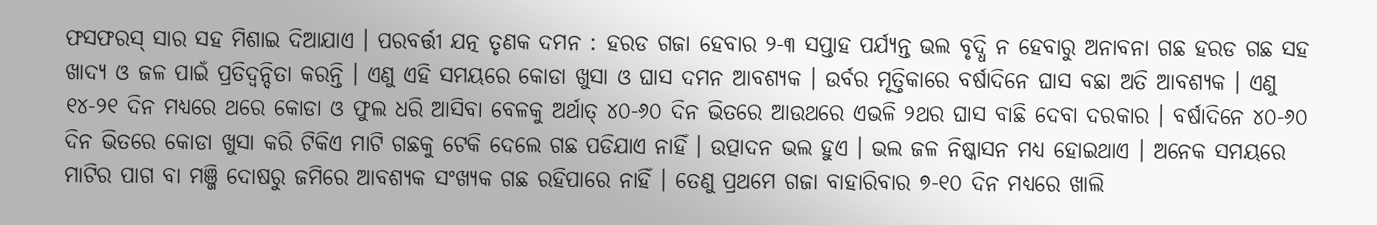ଫସଫରସ୍ ସାର ସହ ମିଶାଇ ଦିଆଯାଏ । ପରବର୍ତ୍ତୀ ଯତ୍ନ ତୃଣକ ଦମନ : ହରଡ ଗଜା ହେବାର ୨-୩ ସପ୍ତାହ ପର୍ଯ୍ୟନ୍ତ ଭଲ ବୃଦ୍ଧି ନ ହେବାରୁ ଅନାବନା ଗଛ ହରଡ ଗଛ ସହ ଖାଦ୍ୟ ଓ ଜଳ ପାଇଁ ପ୍ରତିଦ୍ୱନ୍ଦିତା କରନ୍ତି । ଏଣୁ ଏହି ସମୟରେ କୋଡା ଖୁସା ଓ ଘାସ ଦମନ ଆବଶ୍ୟକ । ଉର୍ବର ମୃତ୍ତିକାରେ ବର୍ଷାଦିନେ ଘାସ ବଛା ଅତି ଆବଶ୍ୟକ । ଏଣୁ ୧୪-୨୧ ଦିନ ମଧ୍ୟରେ ଥରେ କୋଡା ଓ ଫୁଲ ଧରି ଆସିବା ବେଳକୁ ଅର୍ଥାତ୍ ୪୦-୬୦ ଦିନ ଭିତରେ ଆଉଥରେ ଏଭଳି ୨ଥର ଘାସ ବାଛି ଦେବା ଦରକାର । ବର୍ଷାଦିନେ ୪୦-୬୦ ଦିନ ଭିତରେ କୋଡା ଖୁସା କରି ଟିକିଏ ମାଟି ଗଛକୁ ଟେକି ଦେଲେ ଗଛ ପଡିଯାଏ ନାହିଁ । ଉତ୍ପାଦନ ଭଲ ହୁଏ । ଭଲ ଜଳ ନିଷ୍କାସନ ମଧ୍ୟ ହୋଇଥାଏ । ଅନେକ ସମୟରେ ମାଟିର ପାଗ ବା ମଞ୍ଜି ଦୋଷରୁ ଜମିରେ ଆବଶ୍ୟକ ସଂଖ୍ୟକ ଗଛ ରହିପାରେ ନାହିଁ । ତେଣୁ ପ୍ରଥମେ ଗଜା ବାହାରିବାର ୭-୧୦ ଦିନ ମଧ୍ୟରେ ଖାଲି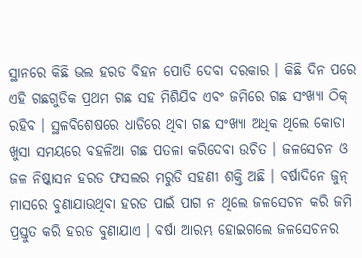ସ୍ଥାନରେ କିଛି ଭଲ ହରଡ ବିହନ ପୋତି ଦେବା ଦରକାର । କିଛି ଦିନ ପରେ ଏହି ଗଛଗୁଡିକ ପ୍ରଥମ ଗଛ ସହ ମିଶିଯିବ ଏବଂ ଜମିରେ ଗଛ ସଂଖ୍ୟା ଠିକ୍ ରହିବ । ସ୍ଥଳବିଶେଷରେ ଧାଡିରେ ଥିବା ଗଛ ସଂଖ୍ୟା ଅଧିକ ଥିଲେ କୋଡା ଖୁସା ସମୟରେ ବହଳିଆ ଗଛ ପତଳା କରିଦେବା ଉଚିତ । ଜଳସେଚନ ଓ ଜଳ ନିଷ୍କାସନ ହରଡ ଫସଲର ମରୁଡି ସହଣୀ ଶକ୍ତି ଅଛି । ବର୍ଷାଦିନେ ଜୁନ୍ ମାସରେ ବୁଣାଯାଉଥିବା ହରଡ ପାଇଁ ପାଗ ନ ଥିଲେ ଜଳସେଚନ କରି ଜମି ପ୍ରସ୍ତୁତ କରି ହରଡ ବୁଣାଯାଏ । ବର୍ଷା ଆରମ୍ଭ ହୋଇଗଲେ ଜଳସେଚନର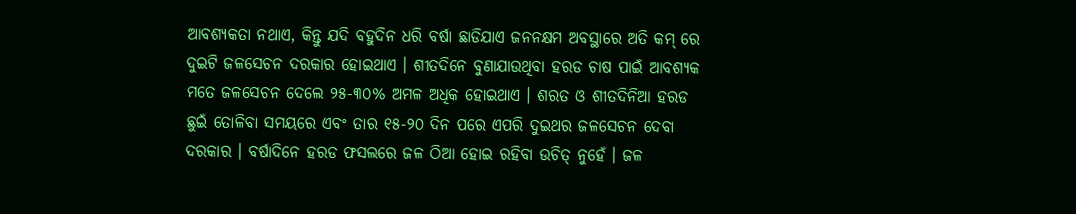ଆବଶ୍ୟକତା ନଥାଏ, କିନ୍ତୁ ଯଦି ବହୁଦିନ ଧରି ବର୍ଷା ଛାଡିଯାଏ ଜନନକ୍ଷମ ଅବସ୍ଥାରେ ଅତି କମ୍ ରେ ଦୁଇଟି ଜଳସେଚନ ଦରକାର ହୋଇଥାଏ । ଶୀତଦିନେ ବୁଣାଯାଉଥିବା ହରଡ ଚାଷ ପାଇଁ ଆବଶ୍ୟକ ମତେ ଜଳସେଚନ ଦେଲେ ୨୫-୩୦% ଅମଳ ଅଧିକ ହୋଇଥାଏ । ଶରତ ଓ ଶୀତଦିନିଆ ହରଡ ଛୁଇଁ ତୋଳିବା ସମୟରେ ଏବଂ ତାର ୧୫-୨୦ ଦିନ ପରେ ଏପରି ଦୁଇଥର ଜଳସେଚନ ଦେବା ଦରକାର । ବର୍ଷାଦିନେ ହରଡ ଫସଲରେ ଜଳ ଠିଆ ହୋଇ ରହିବା ଉଚିତ୍ ନୁହେଁ । ଜଳ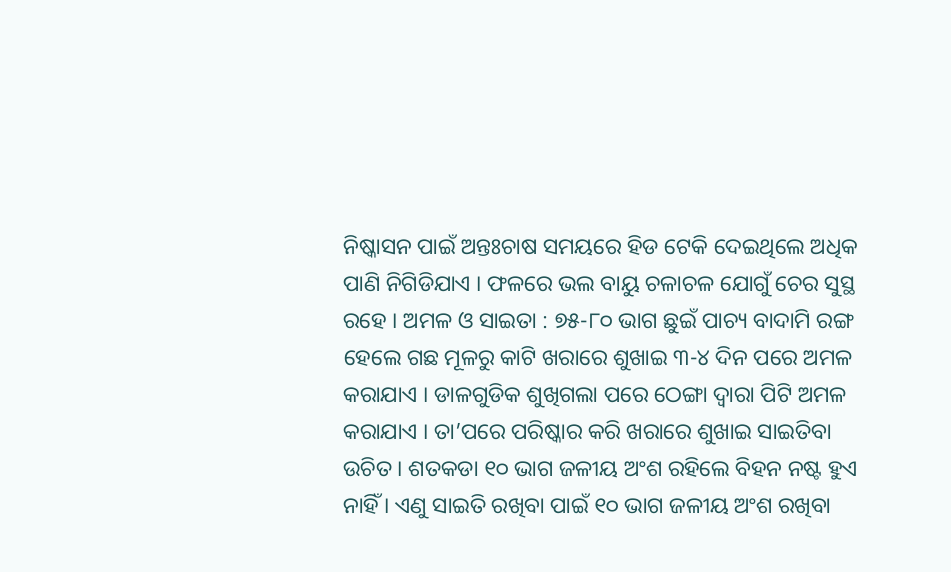ନିଷ୍କାସନ ପାଇଁ ଅନ୍ତଃଚାଷ ସମୟରେ ହିଡ ଟେକି ଦେଇଥିଲେ ଅଧିକ ପାଣି ନିଗିଡିଯାଏ । ଫଳରେ ଭଲ ବାୟୁ ଚଳାଚଳ ଯୋଗୁଁ ଚେର ସୁସ୍ଥ ରହେ । ଅମଳ ଓ ସାଇତା : ୭୫-୮୦ ଭାଗ ଛୁଇଁ ପାଚ୍ୟ ବାଦାମି ରଙ୍ଗ ହେଲେ ଗଛ ମୂଳରୁ କାଟି ଖରାରେ ଶୁଖାଇ ୩-୪ ଦିନ ପରେ ଅମଳ କରାଯାଏ । ଡାଳଗୁଡିକ ଶୁଖିଗଲା ପରେ ଠେଙ୍ଗା ଦ୍ଵାରା ପିଟି ଅମଳ କରାଯାଏ । ତା’ପରେ ପରିଷ୍କାର କରି ଖରାରେ ଶୁଖାଇ ସାଇତିବା ଉଚିତ । ଶତକଡା ୧୦ ଭାଗ ଜଳୀୟ ଅଂଶ ରହିଲେ ବିହନ ନଷ୍ଟ ହୁଏ ନାହିଁ । ଏଣୁ ସାଇତି ରଖିବା ପାଇଁ ୧୦ ଭାଗ ଜଳୀୟ ଅଂଶ ରଖିବା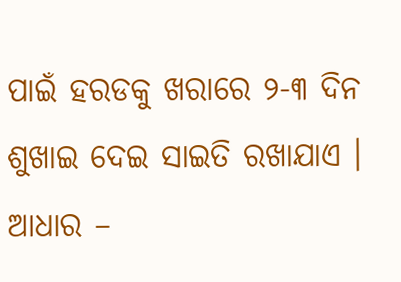ପାଇଁ ହରଡକୁ ଖରାରେ ୨-୩ ଦିନ ଶୁଖାଇ ଦେଇ ସାଇତି ରଖାଯାଏ । ଆଧାର –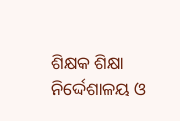ଶିକ୍ଷକ ଶିକ୍ଷା ନିର୍ଦ୍ଦେଶାଳୟ ଓ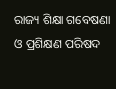ରାଜ୍ୟ ଶିକ୍ଷା ଗବେଷଣା ଓ ପ୍ରଶିକ୍ଷଣ ପରିଷଦ